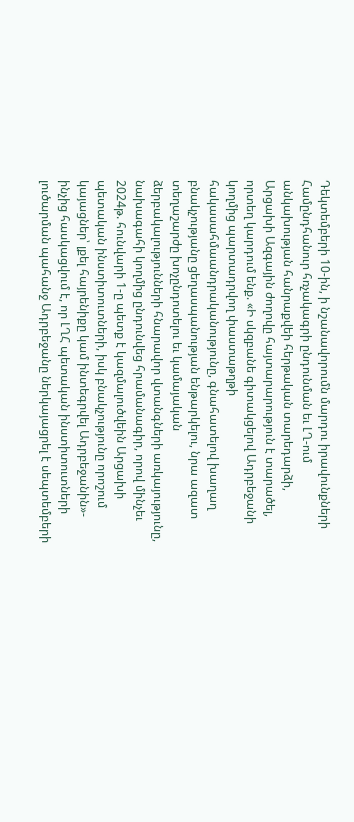Դեկտեմբերի 10-ին, ի նշանավորումն մարդու իրավունքների Համընդհանուր հռչակագրի ընդունման եւ ԼՂ-ում անկախության հանրաքվեի հերթական տարեդարձի, Արցախի Ազգային ժողովը հայտարարություն է տարածել, որտեղ կարդում ենք. «Ի սկզբանե գիտակցելով Ադրբեջանի կողմից պարտադրվող փաստաթղթի հակասահմաանդրականությունը, գնահատելով խաղաղ բնակչությանը ցեղասպանության ենթարկելու, նրա ազատ տեղաշարժը խոչընդոտելու եւ կամայական ձերբակալությունների հնարավոր վտանգների առկայությունը, նախագահի կողմից ընդունվեց հրամանագիր, որով մինչեւ 2024թ. հունվարի 1-ը պետք է կազմալուծվեին Արցախի պետական ինստիտուտների, իսկ բնակչությունը որոշում կայացներ՝ լքել հայրենիքը կամ ինտեգրվել Ադրբեջանին»- ինչից հասկացվում է, որ ԼՂՀ պետական ինստիտուտների լուծարման պահանջ Ադրբեջանը ներկայացրել է սեպտեմբերի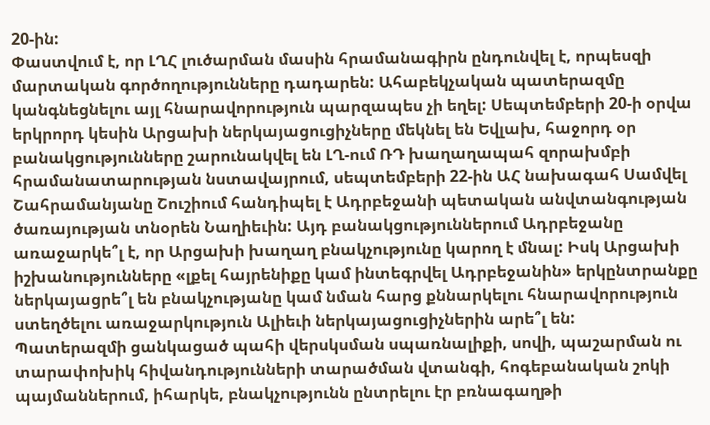20-ին:
Փաստվում է, որ ԼՂՀ լուծարման մասին հրամանագիրն ընդունվել է, որպեսզի մարտական գործողությունները դադարեն: Ահաբեկչական պատերազմը կանգնեցնելու այլ հնարավորություն պարզապես չի եղել: Սեպտեմբերի 20-ի օրվա երկրորդ կեսին Արցախի ներկայացուցիչները մեկնել են Եվլախ, հաջորդ օր բանակցությունները շարունակվել են ԼՂ-ում ՌԴ խաղաղապահ զորախմբի հրամանատարության նստավայրում, սեպտեմբերի 22-ին ԱՀ նախագահ Սամվել Շահրամանյանը Շուշիում հանդիպել է Ադրբեջանի պետական անվտանգության ծառայության տնօրեն Նաղիեւին: Այդ բանակցություններում Ադրբեջանը առաջարկե՞լ է, որ Արցախի խաղաղ բնակչությունը կարող է մնալ: Իսկ Արցախի իշխանությունները «լքել հայրենիքը կամ ինտեգրվել Ադրբեջանին» երկընտրանքը ներկայացրե՞լ են բնակչությանը կամ նման հարց քննարկելու հնարավորություն ստեղծելու առաջարկություն Ալիեւի ներկայացուցիչներին արե՞լ են:
Պատերազմի ցանկացած պահի վերսկսման սպառնալիքի, սովի, պաշարման ու տարափոխիկ հիվանդությունների տարածման վտանգի, հոգեբանական շոկի պայմաններում, իհարկե, բնակչությունն ընտրելու էր բռնագաղթի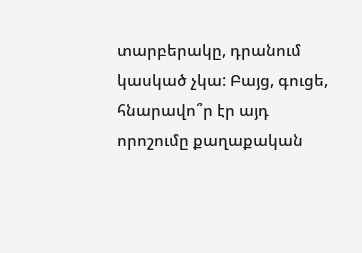տարբերակը, դրանում կասկած չկա: Բայց, գուցե, հնարավո՞ր էր այդ որոշումը քաղաքական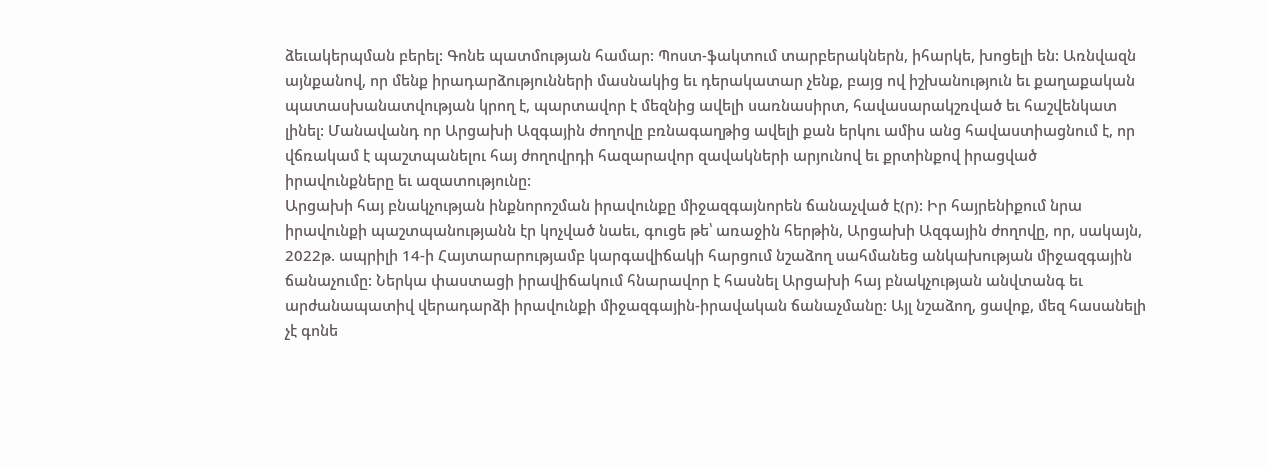ձեւակերպման բերել: Գոնե պատմության համար: Պոստ-ֆակտում տարբերակներն, իհարկե, խոցելի են: Առնվազն այնքանով, որ մենք իրադարձությունների մասնակից եւ դերակատար չենք, բայց ով իշխանություն եւ քաղաքական պատասխանատվության կրող է, պարտավոր է մեզնից ավելի սառնասիրտ, հավասարակշռված եւ հաշվենկատ լինել: Մանավանդ որ Արցախի Ազգային ժողովը բռնագաղթից ավելի քան երկու ամիս անց հավաստիացնում է, որ վճռակամ է պաշտպանելու հայ ժողովրդի հազարավոր զավակների արյունով եւ քրտինքով իրացված իրավունքները եւ ազատությունը:
Արցախի հայ բնակչության ինքնորոշման իրավունքը միջազգայնորեն ճանաչված է(ր): Իր հայրենիքում նրա իրավունքի պաշտպանությանն էր կոչված նաեւ, գուցե թե՝ առաջին հերթին, Արցախի Ազգային ժողովը, որ, սակայն, 2022թ. ապրիլի 14-ի Հայտարարությամբ կարգավիճակի հարցում նշաձող սահմանեց անկախության միջազգային ճանաչումը: Ներկա փաստացի իրավիճակում հնարավոր է հասնել Արցախի հայ բնակչության անվտանգ եւ արժանապատիվ վերադարձի իրավունքի միջազգային-իրավական ճանաչմանը: Այլ նշաձող, ցավոք, մեզ հասանելի չէ գոնե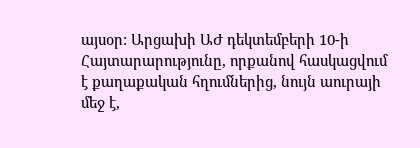այսօր: Արցախի ԱԺ դեկտեմբերի 10-ի Հայտարարությունը, որքանով հասկացվում է քաղաքական հղումներից, նույն աուրայի մեջ է,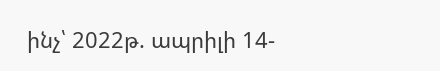ինչ՝ 2022թ. ապրիլի 14-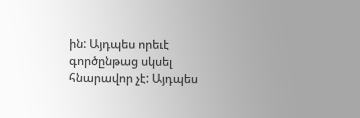ին: Այդպես որեւէ գործընթաց սկսել հնարավոր չէ: Այդպես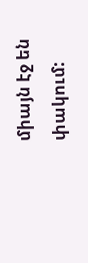միայն էջ են փակում: